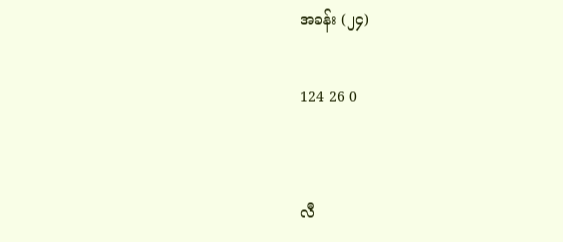အခန်း (၂၄)

124 26 0


လီ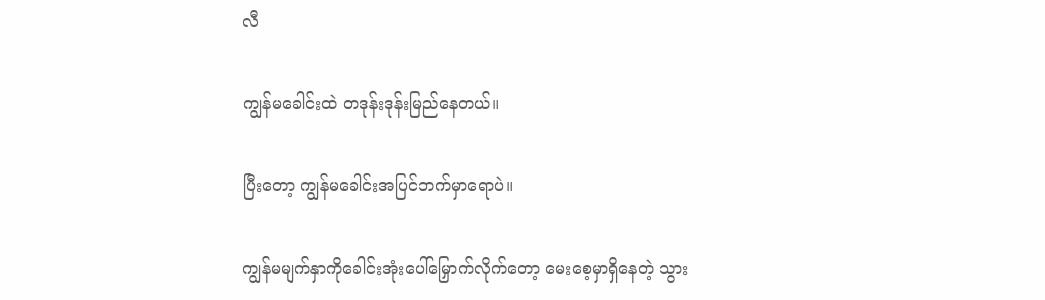လီ

ကျွန်မခေါင်းထဲ တဒုန်းဒုန်းမြည်နေတယ်။

ပြီးတော့ ကျွန်မခေါင်းအပြင်ဘက်မှာရောပဲ။

ကျွန်မမျက်နှာကိုခေါင်းအုံးပေါ်မြှောက်လိုက်တော့ မေးစေ့မှာရှိနေတဲ့ သွား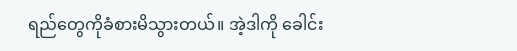ရည်တွေကိုခံစားမိသွားတယ်။ အဲ့ဒါကို ခေါင်း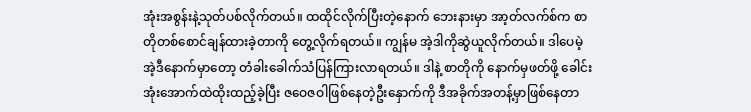အုံးအစွန်းနဲ့သုတ်ပစ်လိုက်တယ်။ ထထိုင်လိုက်ပြီးတဲ့နောက် ဘေးနားမှာ အာ့တ်လက်စ်က စာတိုတစ်စောင်ချန်ထားခဲ့တာကို တွေ့လိုက်ရတယ်။ ကျွန်မ အဲ့ဒါကိုဆွဲယူလိုက်တယ်။ ဒါပေမဲ့ အဲ့ဒီနောက်မှာတော့ တံခါးခေါက်သံပြန်ကြားလာရတယ်။ ဒါနဲ့ စာတိုကို နောက်မှဖတ်ဖို့ ခေါင်းအုံးအောက်ထဲထိုးထည့်ခဲ့ပြီး ဇဝေဇဝါဖြစ်နေတဲ့ဦးနှောက်ကို ဒီအခိုက်အတန့်မှာဖြစ်နေတာ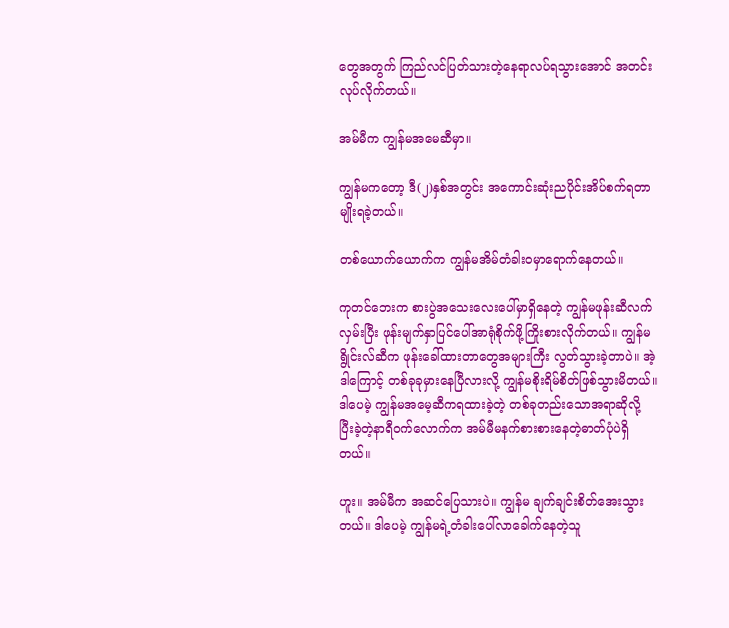တွေအတွက် ကြည်လင်ပြတ်သားတဲ့နေရာလပ်ရသွားအောင် အတင်းလုပ်လိုက်တယ်။

အမ်မီက ကျွန်မအမေဆီမှာ။

ကျွန်မကတော့ ဒီ(၂)နှစ်အတွင်း အကောင်းဆုံးညပိုင်းအိပ်စက်ရတာမျိုးရခဲ့တယ်။

တစ်ယောက်ယောက်က ကျွန်မအိမ်တံခါးဝမှာရောက်နေတယ်။

ကုတင်ဘေးက စားပွဲအသေးလေးပေါ်မှာရှိနေတဲ့ ကျွန်မဖုန်းဆီလက်လှမ်းပြီး ဖုန်းမျက်နှာပြင်ပေါ်အာရုံစိုက်ဖို့ကြိုးစားလိုက်တယ်။ ကျွန်မ ရွိုင်းလ်ဆီက ဖုန်းခေါ်ထားတာတွေအများကြီး လွတ်သွားခဲ့တာပဲ။ အဲ့ဒါကြောင့် တစ်ခုခုမှားနေပြီလားလို့ ကျွန်မစိုးရိမ်စိတ်ဖြစ်သွားမိတယ်။ ဒါပေမဲ့ ကျွန်မအမေ့ဆီကရထားခဲ့တဲ့ တစ်ခုတည်းသောအရာဆိုလို့ ပြီးခဲ့တဲ့နာရီဝက်လောက်က အမ်မီမနက်စားစားနေတဲ့ဓာတ်ပုံပဲရှိတယ်။

ဟူး။ အမ်မီက အဆင်ပြေသားပဲ။ ကျွန်မ ချက်ချင်းစိတ်အေးသွားတယ်။ ဒါပေမဲ့ ကျွန်မရဲ့တံခါးပေါ်လာခေါက်နေတဲ့သူ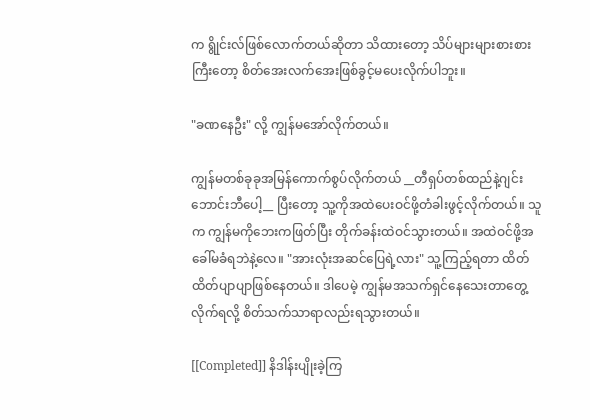က ရွိုင်းလ်ဖြစ်လောက်တယ်ဆိုတာ သိထားတော့ သိပ်များများစားစားကြီးတော့ စိတ်အေးလက်အေးဖြစ်ခွင့်မပေးလိုက်ပါဘူး။

"ခဏနေဦး" လို့ ကျွန်မအော်လိုက်တယ်။

ကျွန်မတစ်ခုခုအမြန်ကောက်စွပ်လိုက်တယ် __တီရှပ်တစ်ထည်နဲ့ဂျင်းဘောင်းဘီပေါ့__ ပြီးတော့ သူ့ကိုအထဲပေးဝင်ဖို့တံခါးဖွင့်လိုက်တယ်။ သူက ကျွန်မကိုဘေးကဖြတ်ပြီး တိုက်ခန်းထဲဝင်သွားတယ်။ အထဲဝင်ဖို့အခေါ်မခံရဘဲနဲ့လေ။ "အားလုံးအဆင်ပြေရဲ့လား" သူ့ကြည့်ရတာ ထိတ်ထိတ်ပျာပျာဖြစ်နေတယ်။ ဒါပေမဲ့ ကျွန်မအသက်ရှင်နေသေးတာတွေ့လိုက်ရလို့ စိတ်သက်သာရာလည်းရသွားတယ်။

[[Completed]] နိဒါန်းပျိုးခဲ့ကြ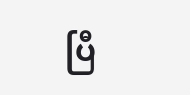ပြီ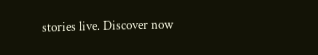stories live. Discover now